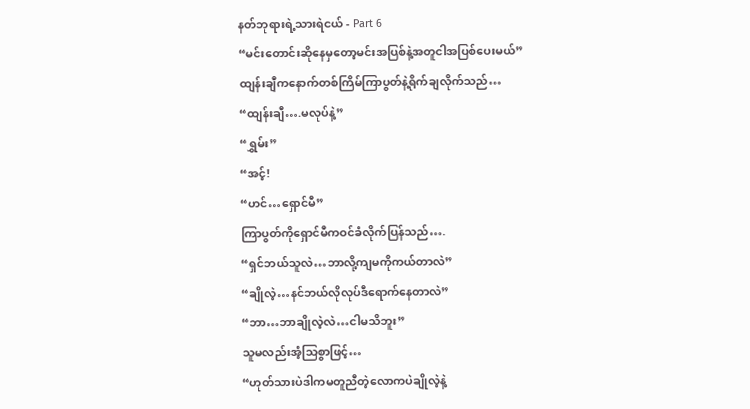နတ်ဘုရားရဲ့သားရဲငယ် - Part 6
“မင်းတောင်းဆိုနေမှတော့မင်းအပြစ်နဲ့အတူငါအပြစ်ပေးမယ်”
ထျန်းချီကနောက်တစ်ကြိမ်ကြာပွတ်နဲ့ရိုက်ချလိုက်သည်…
“ထျန်းချီ….မလုပ်နဲ့”
“ရွှမ်း”
“အင့်!
“ဟင်…ရှောင်မီ”
ကြာပွတ်ကိုရှောင်မီကဝင်ခံလိုက်ပြန်သည်….
“ရှင်ဘယ်သူလဲ…ဘာလို့ကျမကိုကယ်တာလဲ”
“ချိုလဲ့…နင်ဘယ်လိုလုပ်ဒီရောက်နေတာလဲ”
“ဘာ…ဘာချိုလဲ့လဲ…ငါမသိဘူး”
သူမလည်းအံ့သြစွာဖြင့်…
“ဟုတ်သားပဲဒါကမတူညီတဲ့လောကပဲချိုလဲ့နဲ့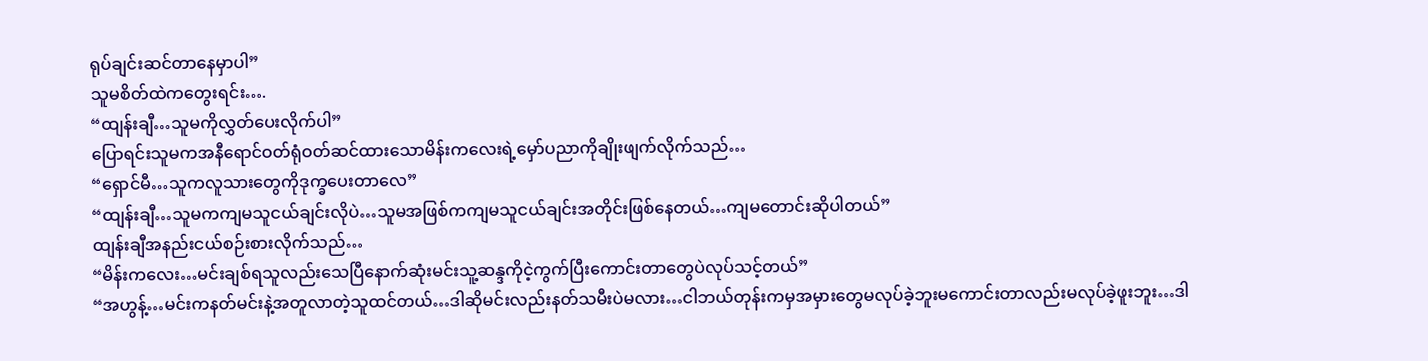ရုပ်ချင်းဆင်တာနေမှာပါ”
သူမစိတ်ထဲကတွေးရင်း….
“ထျန်းချီ…သူမကိုလွှတ်ပေးလိုက်ပါ”
ပြောရင်းသူမကအနီရောင်ဝတ်ရုံဝတ်ဆင်ထားသောမိန်းကလေးရဲ့မှော်ပညာကိုချိုးဖျက်လိုက်သည်…
“ရှောင်မီ…သူကလူသားတွေကိုဒုက္ခပေးတာလေ”
“ထျန်းချီ…သူမကကျမသူငယ်ချင်းလိုပဲ…သူမအဖြစ်ကကျမသူငယ်ချင်းအတိုင်းဖြစ်နေတယ်…ကျမတောင်းဆိုပါတယ်”
ထျန်းချီအနည်းငယ်စဉ်းစားလိုက်သည်…
“မိန်းကလေး…မင်းချစ်ရသူလည်းသေပြီနောက်ဆုံးမင်းသူ့ဆန္ဒကိုငဲ့ကွက်ပြီးကောင်းတာတွေပဲလုပ်သင့်တယ်”
“အဟွန့်…မင်းကနတ်မင်းနဲ့အတူလာတဲ့သူထင်တယ်…ဒါဆိုမင်းလည်းနတ်သမီးပဲမလား…ငါဘယ်တုန်းကမှအမှားတွေမလုပ်ခဲ့ဘူးမကောင်းတာလည်းမလုပ်ခဲ့ဖူးဘူး…ဒါ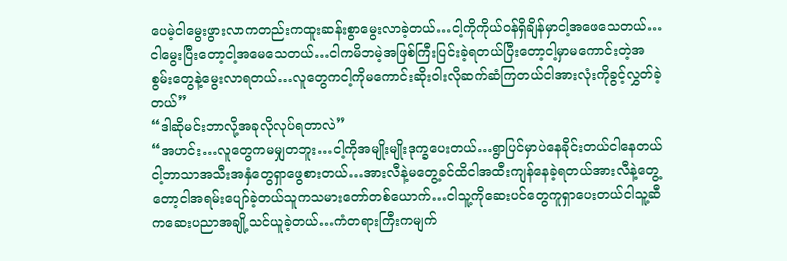ပေမဲ့ငါမွေးဖွားလာကတည်းကထူးဆန်းစွာမွေးလာခဲ့တယ်…ငါ့ကိုကိုယ်ဝန်ရှိချိန်မှာငါ့အဖေသေတယ်…ငါမွေးပြီးတော့ငါ့အမေသေတယ်…ငါကမိဘမဲ့အဖြစ်ကြီးပြင်းခဲ့ရတယ်ပြီးတော့ငါ့မှာမကောင်းတဲ့အစွမ်းတွေနဲ့မွေးလာရတယ်…လူတွေကငါ့ကိုမကောင်းဆိုးဝါးလိုဆက်ဆံကြတယ်ငါအားလုံးကိုခွင့်လွှတ်ခဲ့တယ်”
“ဒါဆိုမင်းဘာလို့အခုလိုလုပ်ရတာလဲ”
“အဟင်း…လူတွေကမမျှတဘူး…ငါ့ကိုအမျိုးမျိုးဒုက္ခပေးတယ်…ရွာပြင်မှာပဲနေခိုင်းတယ်ငါနေတယ်ငါ့ဘာသာအသီးအနှံတွေရှာဖွေစားတယ်…အားလီနဲ့မတွေ့ခင်ထိငါအထီးကျန်နေခဲ့ရတယ်အားလီနဲ့တွေ့တော့ငါအရမ်းပျော်ခဲ့တယ်သူကသမားတော်တစ်ယောက်…ငါသူ့ကိုဆေးပင်တွေကူရှာပေးတယ်ငါသူ့ဆီကဆေးပညာအချို့သင်ယူခဲ့တယ်…ကံတရားကြီးကမျက်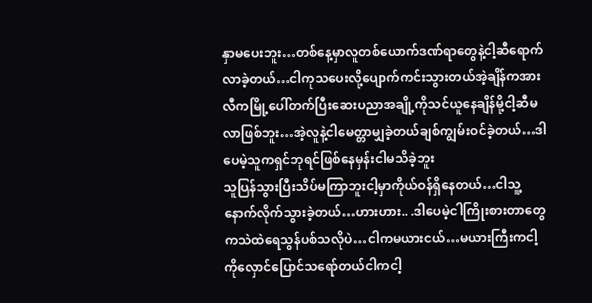နှာမပေးဘူး…တစ်နေ့မှာလူတစ်ယောက်ဒဏ်ရာတွေနဲ့ငါ့ဆီရောက်လာခဲ့တယ်…ငါကုသပေးလို့ပျောက်ကင်းသွားတယ်အဲ့ချိန်ကအားလီကမြို့ပေါ်တက်ပြီးဆေးပညာအချို့ကိုသင်ယူနေချိန်မို့ငါ့ဆီမလာဖြစ်ဘူး…အဲ့လူနဲ့ငါမေတ္တာမျှခဲ့တယ်ချစ်ကျွမ်းဝင်ခဲ့တယ်…ဒါပေမဲ့သူကရှင်ဘုရင်ဖြစ်နေမှန်းငါမသိခဲ့ဘူး
သူပြန်သွားပြီးသိပ်မကြာဘူးငါ့မှာကိုယ်ဝန်ရှိနေတယ်…ငါသူ့နောက်လိုက်သွားခဲ့တယ်…ဟားဟား.. .ဒါပေမဲ့ငါကြိုးစားတာတွေကသဲထဲရေသွန်ပစ်သလိုပဲ…ငါကမယားငယ်…မယားကြီးကငါ့ကိုလှောင်ပြောင်သရော်တယ်ငါကငါ့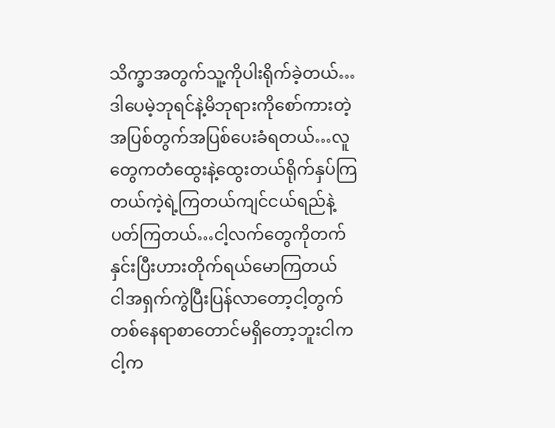သိက္ခာအတွက်သူ့ကိုပါးရိုက်ခဲ့တယ်…ဒါပေမဲ့ဘုရင်နဲ့မိဘုရားကိုစော်ကားတဲ့အပြစ်တွက်အပြစ်ပေးခံရတယ်…လူတွေကတံထွေးနဲ့ထွေးတယ်ရိုက်နှပ်ကြတယ်ကဲ့ရဲ့ကြတယ်ကျင်ငယ်ရည်နဲ့ပတ်ကြတယ်…ငါ့လက်တွေကိုတက်နှင်းပြီးဟားတိုက်ရယ်မောကြတယ်
ငါအရှက်ကွဲပြီးပြန်လာတော့ငါ့တွက်တစ်နေရာစာတောင်မရှိတော့ဘူးငါကငါ့က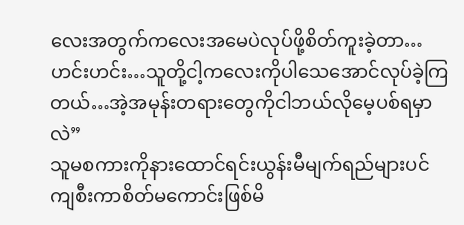လေးအတွက်ကလေးအမေပဲလုပ်ဖို့စိတ်ကူးခဲ့တာ…ဟင်းဟင်း…သူတို့ငါ့ကလေးကိုပါသေအောင်လုပ်ခဲ့ကြတယ်…အဲ့အမုန်းတရားတွေကိုငါဘယ်လိုမေ့ပစ်ရမှာလဲ”
သူမစကားကိုနားထောင်ရင်းယွန်းမီမျက်ရည်များပင်ကျစီးကာစိတ်မကောင်းဖြစ်မိ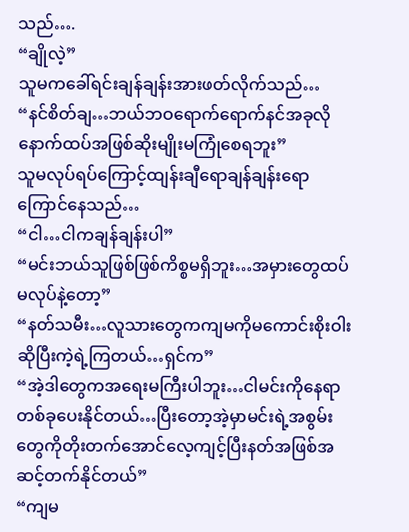သည်….
“ချိုလဲ့”
သူမကခေါ်ရင်းချန်ချန်းအားဖတ်လိုက်သည်…
“နင်စိတ်ချ…ဘယ်ဘဝရောက်ရောက်နင်အခုလိုနောက်ထပ်အဖြစ်ဆိုးမျိုးမကြုံစေရဘူး”
သူမလုပ်ရပ်ကြောင့်ထျန်းချီရောချန်ချန်းရောကြောင်နေသည်…
“ငါ…ငါကချန်ချန်းပါ”
“မင်းဘယ်သူဖြစ်ဖြစ်ကိစ္စမရှိဘူး…အမှားတွေထပ်မလုပ်နဲ့တော့”
“နတ်သမီး…လူသားတွေကကျမကိုမကောင်းစိုးဝါးဆိုပြီးကဲ့ရဲ့ကြတယ်…ရှင်က”
“အဲ့ဒါတွေကအရေးမကြီးပါဘူး…ငါမင်းကိုနေရာတစ်ခုပေးနိုင်တယ်…ပြီးတော့အဲ့မှာမင်းရဲ့အစွမ်းတွေကိုတိုးတက်အောင်လေ့ကျင့်ပြီးနတ်အဖြစ်အဆင့်တက်နိုင်တယ်”
“ကျမ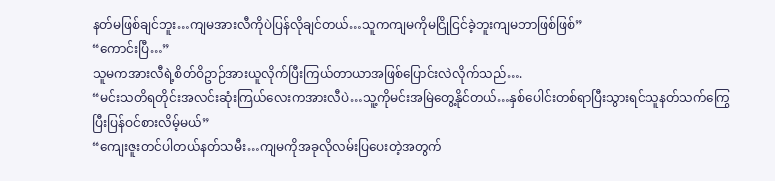နတ်မဖြစ်ချင်ဘူး…ကျမအားလီကိုပဲပြန်လိုချင်တယ်…သူကကျမကိုမငြိုငြင်ခဲ့ဘူးကျမဘာဖြစ်ဖြစ်”
“ကောင်းပြီ…”
သူမကအားလီရဲ့စိတ်ဝိဥာဉ်အားယူလိုက်ပြီးကြယ်တာယာအဖြစ်ပြောင်းလဲလိုက်သည်….
“မင်းသတိရတိုင်းအလင်းဆုံးကြယ်လေးကအားလီပဲ…သူ့ကိုမင်းအမြဲတွေ့နိုင်တယ်…နှစ်ပေါင်းတစ်ရာပြီးသွားရင်သူနတ်သက်ကြွေပြီးပြန်ဝင်စားလိမ့်မယ်”
“ကျေးဇူးတင်ပါတယ်နတ်သမီး…ကျမကိုအခုလိုလမ်းပြပေးတဲ့အတွက်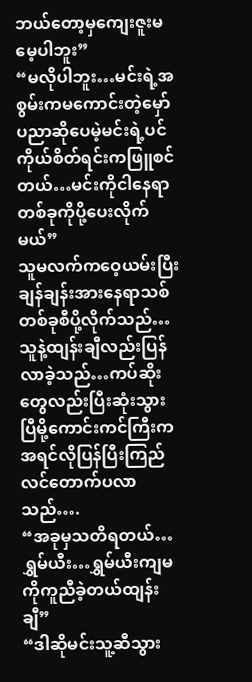ဘယ်တော့မှကျေးဇူးမမေ့ပါဘူး”
“မလိုပါဘူး…မင်းရဲ့အစွမ်းကမကောင်းတဲ့မှော်ပညာဆိုပေမဲ့မင်းရဲ့ပင်ကိုယ်စိတ်ရင်းကဖြူစင်တယ်…မင်းကိုငါနေရာတစ်ခုကိုပို့ပေးလိုက်မယ်”
သူမလက်ကဝေ့ယမ်းပြီးချန်ချန်းအားနေရာသစ်တစ်ခုစီပို့လိုက်သည်…
သူနဲ့ထျန်းချီလည်းပြန်လာခဲ့သည်…ကပ်ဆိုးတွေလည်းပြီးဆုံးသွားပြီမို့ကောင်းကင်ကြီးကအရင်လိုပြန်ပြီးကြည်လင်တောက်ပလာသည်….
“အခုမှသတိရတယ်…ရွှမ်ယီး…ရွှမ်ယီးကျမကိုကူညီခဲ့တယ်ထျန်းချီ”
“ဒါဆိုမင်းသူ့ဆီသွား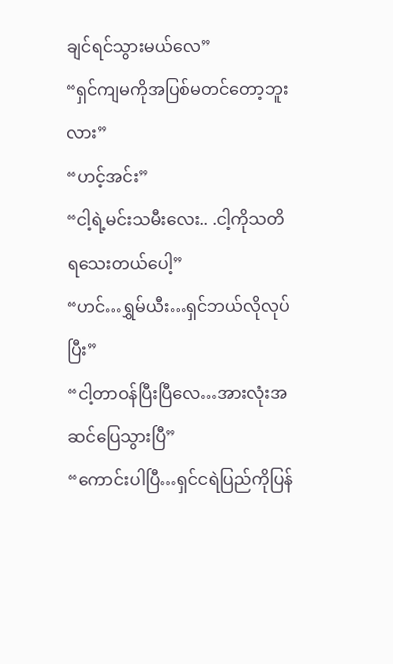ချင်ရင်သွားမယ်လေ”
“ရှင်ကျမကိုအပြစ်မတင်တော့ဘူးလား”
“ဟင့်အင်း”
“ငါ့ရဲ့မင်းသမီးလေး.. .ငါ့ကိုသတိရသေးတယ်ပေါ့”
“ဟင်…ရွှမ်ယီး…ရှင်ဘယ်လိုလုပ်ပြီး”
“ငါ့တာဝန်ပြီးပြီလေ…အားလုံးအဆင်ပြေသွားပြီ”
“ကောင်းပါပြီ…ရှင်ငရဲပြည်ကိုပြန်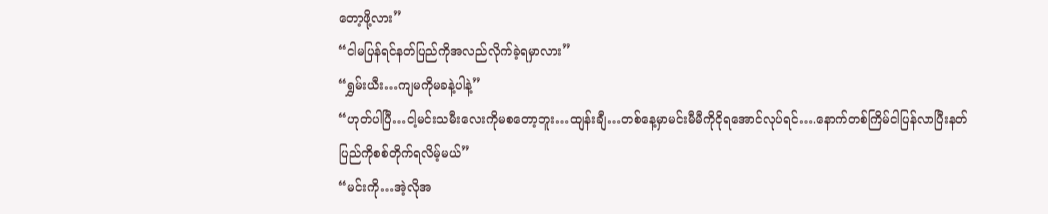တော့ဖို့လား”
“ငါမပြန်ရင်နတ်ပြည်ကိုအလည်လိုက်ခဲ့ရမှာလား”
“ရွှမ်းယီး…ကျမကိုမခနဲ့ပါနဲ့”
“ဟုတ်ပါပြီ…ငါ့မင်းသမီးလေးကိုမစတော့ဘူး…ထျန်းချီ…တစ်နေ့မှာမင်းမီမီကိုငိုရအောင်လုပ်ရင်….နောက်တစ်ကြိမ်ငါပြန်လာပြီးနတ်ပြည်ကိုစစ်တိုက်ရလိမ့်မယ်”
“မင်းကို…အဲ့လိုအ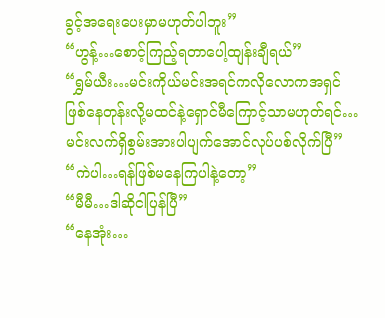ခွင့်အရေးပေးမှာမဟုတ်ပါဘူး”
“ဟွန့်…စောင့်ကြည့်ရတာပေါ့ထျန်းချီရယ်”
“ရွှမ်ယီး…မင်းကိုယ်မင်းအရင်ကလိုလောကအရှင်ဖြစ်နေတုန်းလို့မထင်နဲ့ရှောင်မီကြောင့်သာမဟုတ်ရင်…မင်းလက်ရှိစွမ်းအားပါပျက်အောင်လုပ်ပစ်လိုက်ပြီ”
“ကဲပါ…ရန်ဖြစ်မနေကြပါနဲ့တော့”
“မီမီ…ဒါဆိုငါပြန်ပြီ”
“နေအုံး…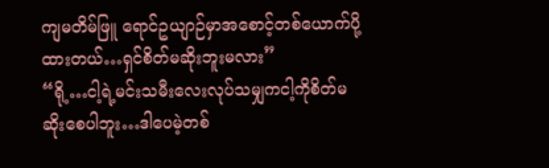ကျမတိမ်ဖြူ ရောင်ဥယျာဉ်မှာအစောင့်တစ်ယောက်ပို့ထားတယ်…ရှင်စိတ်မဆိုးဘူးမလား”
“ရို့…ငါ့ရဲ့မင်းသမီးလေးလုပ်သမျှကငါ့ကိုစိတ်မဆိုးစေပါဘူး…ဒါပေမဲ့တစ်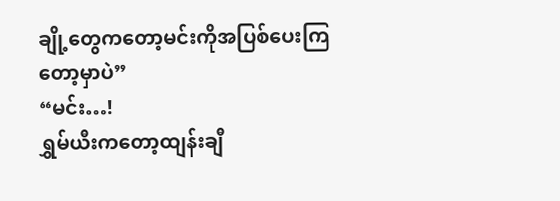ချို့တွေကတော့မင်းကိုအပြစ်ပေးကြတော့မှာပဲ”
“မင်း…!
ရွှမ်ယီးကတော့ထျန်းချီ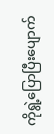ကိုရွဲ့ပြောပြီးပျောက်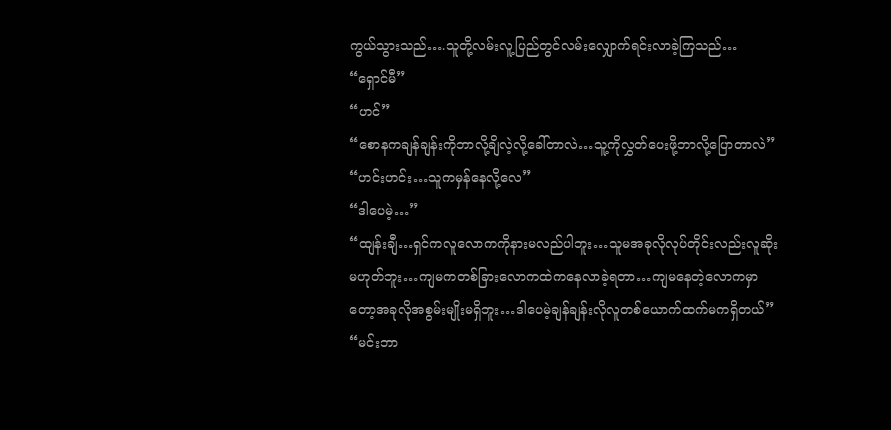ကွယ်သွားသည်….သူတို့လမ်းလူ့ပြည်တွင်လမ်းလျှောက်ရင်းလာခဲ့ကြသည်…
“ရှောင်မီ”
“ဟင်”
“စောနကချန်ချန်းကိုဘာလို့ချိလဲ့လို့ခေါ်တာလဲ…သူ့ကိုလွှတ်ပေးဖို့ဘာလို့ပြောတာလဲ”
“ဟင်းဟင်း…သူကမှန်နေလို့လေ”
“ဒါပေမဲ့…”
“ထျန်းချီ…ရှင်ကလူလောကကိုနားမလည်ပါဘူး…သူမအခုလိုလုပ်တိုင်းလည်းလူဆိုးမဟုတ်ဘူး…ကျမကတစ်ခြားလောကထဲကနေလာခဲ့ရတာ…ကျမနေတဲ့လောကမှာတော့အခုလိုအစွမ်းမျိုးမရှိဘူး…ဒါပေမဲ့ချန်ချန်းလိုလူတစ်ယောက်ထက်မကရှိတယ်”
“မင်းဘာ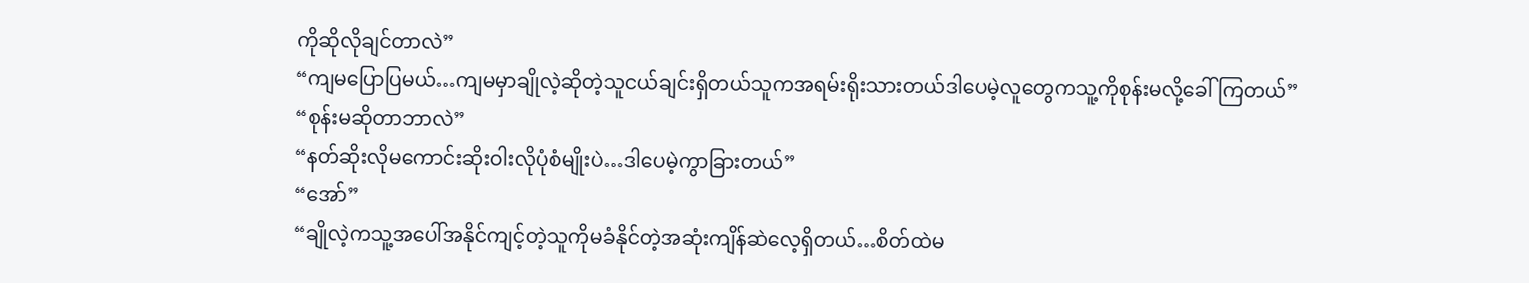ကိုဆိုလိုချင်တာလဲ”
“ကျမပြောပြမယ်…ကျမမှာချိုလဲ့ဆိုတဲ့သူငယ်ချင်းရှိတယ်သူကအရမ်းရိုးသားတယ်ဒါပေမဲ့လူတွေကသူ့ကိုစုန်းမလို့ခေါ်ကြတယ်”
“စုန်းမဆိုတာဘာလဲ”
“နတ်ဆိုးလိုမကောင်းဆိုးဝါးလိုပုံစံမျိုးပဲ…ဒါပေမဲ့ကွာခြားတယ်”
“အော်”
“ချိုလဲ့ကသူ့အပေါ်အနိုင်ကျင့်တဲ့သူကိုမခံနိုင်တဲ့အဆုံးကျိန်ဆဲလေ့ရှိတယ်…စိတ်ထဲမ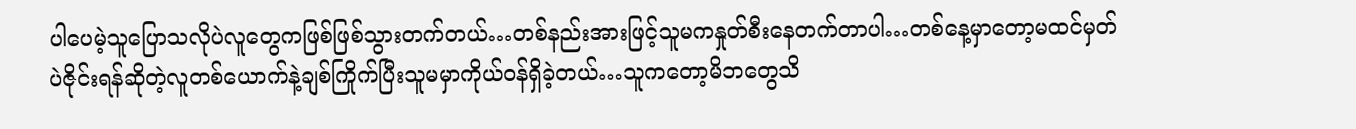ပါပေမဲ့သူပြောသလိုပဲလူတွေကဖြစ်ဖြစ်သွားတက်တယ်…တစ်နည်းအားဖြင့်သူမကနှုတ်စီးနေတက်တာပါ…တစ်နေ့မှာတော့မထင်မှတ်ပဲဇိုင်းရန်ဆိုတဲ့လူတစ်ယောက်နဲ့ချစ်ကြိုက်ပြီးသူမမှာကိုယ်ဝန်ရှိခဲ့တယ်…သူကတော့မိဘတွေသိ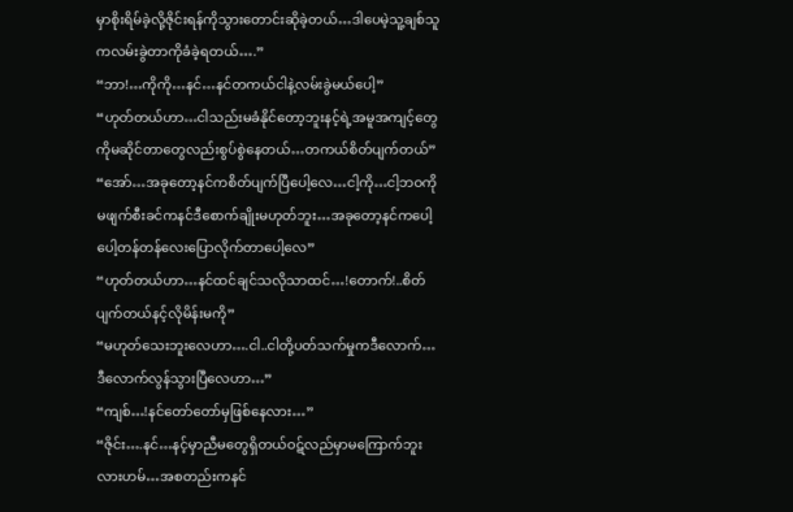မှာစိုးရိမ်ခဲ့လို့ဇိုင်းရန်ကိုသွားတောင်းဆိုခဲ့တယ်…ဒါပေမဲ့သူ့ချစ်သူကလမ်းခွဲတာကိုခံခဲ့ရတယ်….”
“ဘာ!…ကိုကို…နင်…နင်တကယ်ငါနဲ့လမ်းခွဲမယ်ပေါ့”
“ဟုတ်တယ်ဟာ…ငါသည်းမခံနိုင်တော့ဘူးနင့်ရဲ့အမူအကျင့်တွေကိုမဆိုင်တာတွေလည်းစွပ်စွဲနေတယ်…တကယ်စိတ်ပျက်တယ်”
“အော်…အခုတော့နင်ကစိတ်ပျက်ပြီပေါ့လေ…ငါ့ကို…ငါ့ဘဝကိုမဖျက်စီးခင်ကနင်ဒီစောက်ချိုးမဟုတ်ဘူး…အခုတော့နင်ကပေါ့ပေါ့တန်တန်လေးပြောလိုက်တာပေါ့လေ”
“ဟုတ်တယ်ဟာ…နင်ထင်ချင်သလိုသာထင်…!တောက်!..စိတ်ပျက်တယ်နင့်လိုမိန်းမကို”
“မဟုတ်သေးဘူးလေဟာ….ငါ..ငါတို့ပတ်သက်မှုကဒီလောက်…ဒီလောက်လွန်သွားပြီလေဟာ…”
“ကျစ်…!နင်တော်တော်မှဖြစ်နေလား…”
“ဇိုင်း….နင်…နင့်မှာညီမတွေရှိတယ်ဝဋ်လည်မှာမကြောက်ဘူးလားဟမ်…အစတည်းကနင်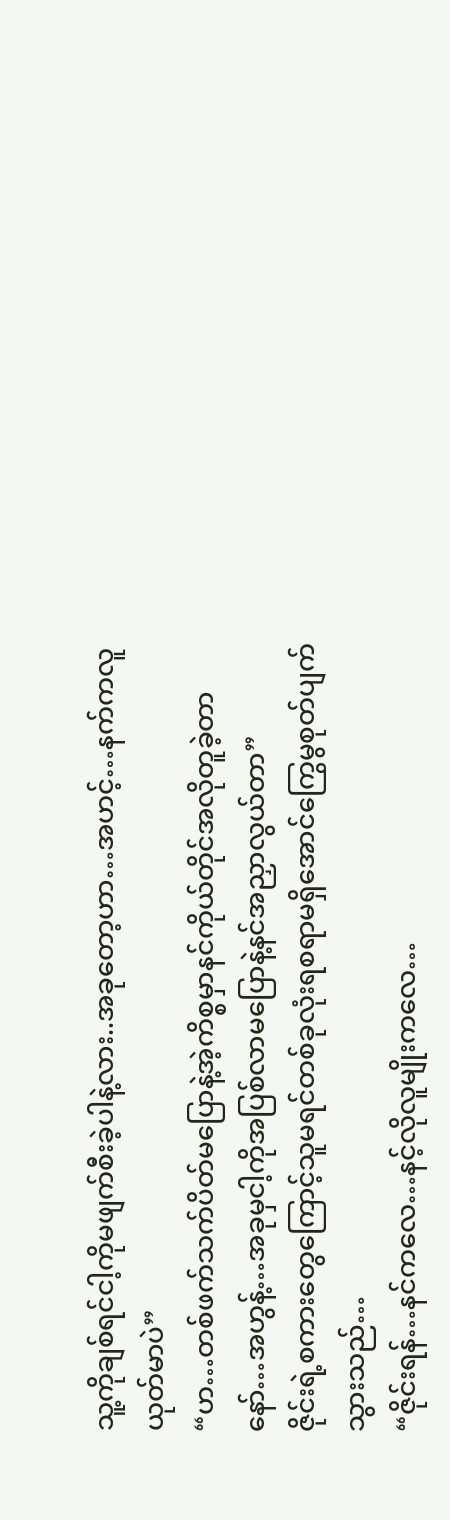သူ့ကိုချစ်ရင်ငါ့ကိုမဖျက်စီးခဲ့ပါနဲ့လား..အခုတော့ဟာ…အဟင့်…နက်ကလူယုတ်မာပဲ”
“ဟ…တစ်ဖက်သက်ပိတ်မပြောနဲ့အဲ့ကိစ္စမှာနင်ကိုယ်တိုင်အလိုတူခဲ့တာနော်…အဟွန့်…အခုမှငါ့ကိုအပြစ်လာမပြောနဲ့နင်အညှာလွယ်တာ”
ဇိုင်းရဲ့စကားတွေကြောင့်သူမရင်တစ်ခုလုံးရစရာမရှိအောင်ကြွေမွစုတ်ပျက်သွားသည်…
“ဇိုင်းရန်…နင်ကလေ…နင့်လိုလူမျိုးကလေ…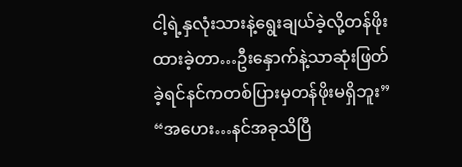ငါ့ရဲ့နှလုံးသားနဲ့ရွေးချယ်ခဲ့လို့တန်ဖိုးထားခဲ့တာ…ဦးနှောက်နဲ့သာဆုံးဖြတ်ခဲ့ရင်နင်ကတစ်ပြားမှတန်ဖိုးမရှိဘူး”
“အဟေး…နင်အခုသိပြီ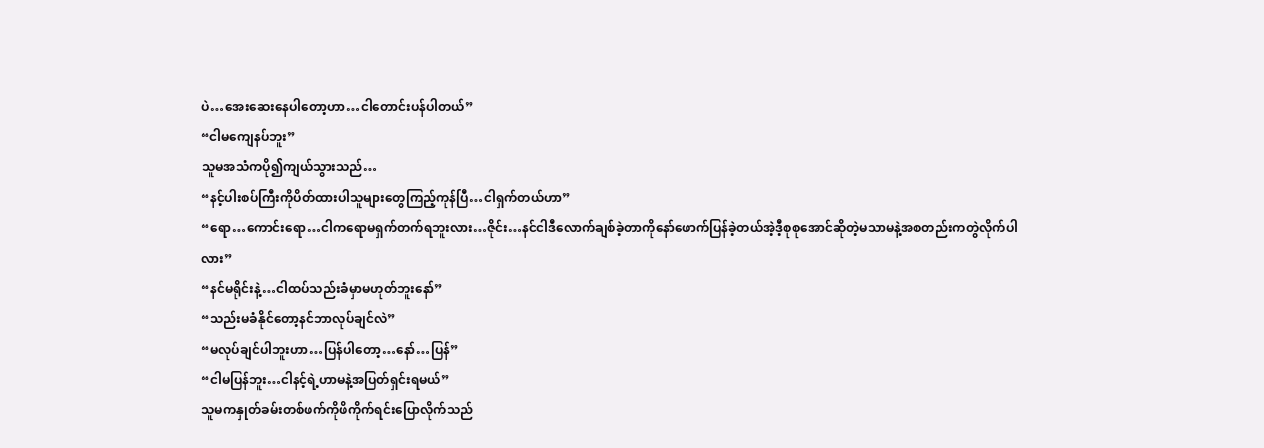ပဲ…အေးဆေးနေပါတော့ဟာ…ငါတောင်းပန်ပါတယ်”
“ငါမကျေနပ်ဘူး”
သူမအသံကပို၍ကျယ်သွားသည်…
“နင့်ပါးစပ်ကြီးကိုပိတ်ထားပါသူများတွေကြည့်ကုန်ပြီ…ငါရှက်တယ်ဟာ”
“ရော…ကောင်းရော…ငါကရောမရှက်တက်ရဘူးလား…ဇိုင်း…နင်ငါဒီလောက်ချစ်ခဲ့တာကိုနော်ဖောက်ပြန်ခဲ့တယ်အဲ့ဒီ့စုစုအောင်ဆိုတဲ့မသာမနဲ့အစတည်းကတွဲလိုက်ပါလား”
“နင်မရိုင်းနဲ့…ငါထပ်သည်းခံမှာမဟုတ်ဘူးနော်”
“သည်းမခံနိုင်တော့နင်ဘာလုပ်ချင်လဲ”
“မလုပ်ချင်ပါဘူးဟာ…ပြန်ပါတော့…နော်…ပြန်”
“ငါမပြန်ဘူး…ငါနင့်ရဲ့ဟာမနဲ့အပြတ်ရှင်းရမယ်”
သူမကနှုတ်ခမ်းတစ်ဖက်ကိုဖိကိုက်ရင်းပြောလိုက်သည်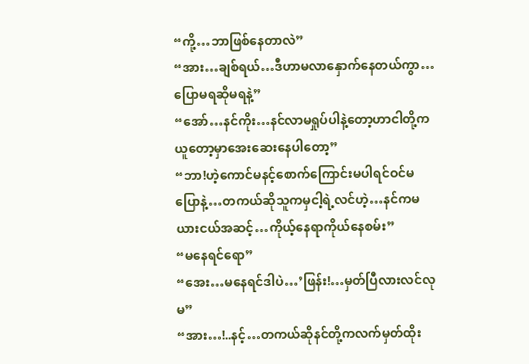“ကို့…ဘာဖြစ်နေတာလဲ”
“အား…ချစ်ရယ်…ဒီဟာမလာနှောက်နေတယ်ကွာ…ပြောမရဆိုမရနဲ့”
“အော်…နင်ကိုး…နင်လာမရှုပ်ပါနဲ့တော့ဟာငါတို့ကယူတော့မှာအေးဆေးနေပါတော့”
“ဘာ!ဟဲ့ကောင်မနင့်စောက်ကြောင်းမပါရင်ဝင်မပြောနဲ့…တကယ်ဆိုသူကမှငါ့ရဲ့လင်ဟဲ့…နင်ကမယားငယ်အဆင့်…ကိုယ့်နေရာကိုယ်နေစမ်း”
“မနေရင်ရော”
“အေး…မနေရင်ဒါပဲ…’ဖြန်း!…မှတ်ပြီလားလင်လုမ”
“အား…!..နင့်…တကယ်ဆိုနင်တို့ကလက်မှတ်ထိုး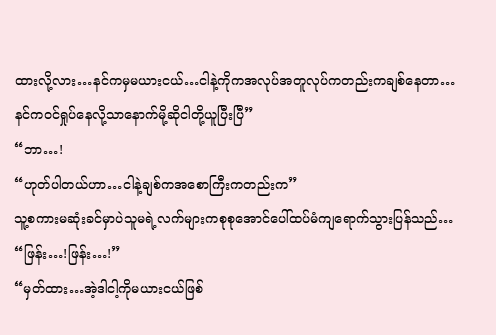ထားလို့လား…နင်ကမှမယားငယ်…ငါနဲ့ကိုကအလုပ်အတူလုပ်ကတည်းကချစ်နေတာ…နင်ကဝင်ရှုပ်နေလို့သာနောက်မို့ဆိုငါတို့ယူပြီးပြီ”
“ဘာ…!
“ဟုတ်ပါတယ်ဟာ…ငါနဲ့ချစ်ကအစောကြီးကတည်းက”
သူ့စကားမဆုံးခင်မှာပဲသူမရဲ့လက်များကစုစုအောင်ပေါ်ထပ်မံကျရောက်သွားပြန်သည်…
“ဖြန်း…!ဖြန်း…!”
“မှတ်ထား…အဲ့ဒါငါ့ကိုမယားငယ်ဖြစ်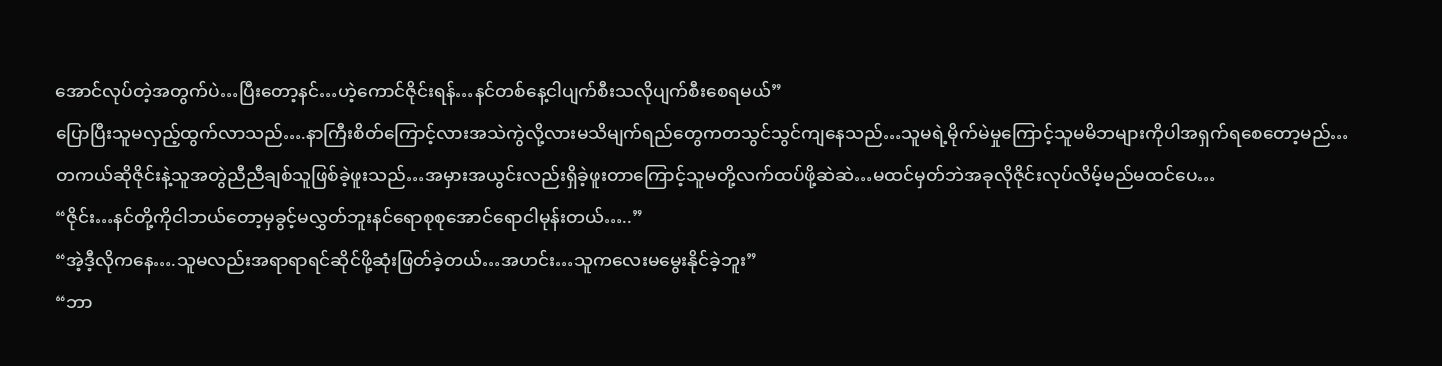အောင်လုပ်တဲ့အတွက်ပဲ…ပြီးတော့နင်…ဟဲ့ကောင်ဇိုင်းရန်…နင်တစ်နေ့ငါပျက်စီးသလိုပျက်စီးစေရမယ်”
ပြောပြီးသူမလှည့်ထွက်လာသည်….နာကြီးစိတ်ကြောင့်လားအသဲကွဲလို့လားမသိမျက်ရည်တွေကတသွင်သွင်ကျနေသည်…သူမရဲ့မိုက်မဲမှုကြောင့်သူမမိဘများကိုပါအရှက်ရစေတော့မည်…တကယ်ဆိုဇိုင်းနဲ့သူအတွဲညီညီချစ်သူဖြစ်ခဲ့ဖူးသည်…အမှားအယွင်းလည်းရှိခဲ့ဖူးတာကြောင့်သူမတို့လက်ထပ်ဖို့ဆဲဆဲ…မထင်မှတ်ဘဲအခုလိုဇိုင်းလုပ်လိမ့်မည်မထင်ပေ…
“ဇိုင်း…နင်တို့ကိုငါဘယ်တော့မှခွင့်မလွှတ်ဘူးနင်ရောစုစုအောင်ရောငါမုန်းတယ်…..”
“အဲ့ဒီ့လိုကနေ….သူမလည်းအရာရာရင်ဆိုင်ဖို့ဆုံးဖြတ်ခဲ့တယ်…အဟင်း…သူကလေးမမွေးနိုင်ခဲ့ဘူး”
“ဘာ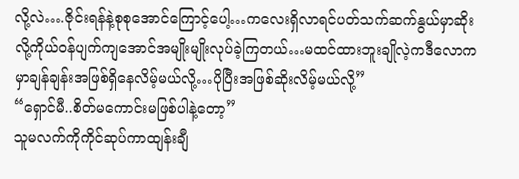လို့လဲ….ဇိုင်းရန်နဲ့စုစုအောင်ကြောင့်ပေါ့…ကလေးရှိလာရင်ပတ်သက်ဆက်နွယ်မှာဆိုးလို့ကိုယ်ဝန်ပျက်ကျအောင်အမျိုးမျိုးလုပ်ခဲ့ကြတယ်…မထင်ထားဘူးချိုလဲ့ကဒီလောကမှာချန်ချန်းအဖြစ်ရှိနေလိမ့်မယ်လို့…ပိုပြီးအဖြစ်ဆိုးလိမ့်မယ်လို့”
“ရှောင်မီ..စိတ်မကောင်းမဖြစ်ပါနဲ့တော့”
သူမလက်ကိုကိုင်ဆုပ်ကာထျန်းချီ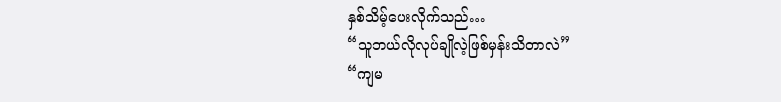နှစ်သိမ့်ပေးလိုက်သည်…
“သူဘယ်လိုလုပ်ချိုလဲ့ဖြစ်မှန်းသိတာလဲ”
“ကျမ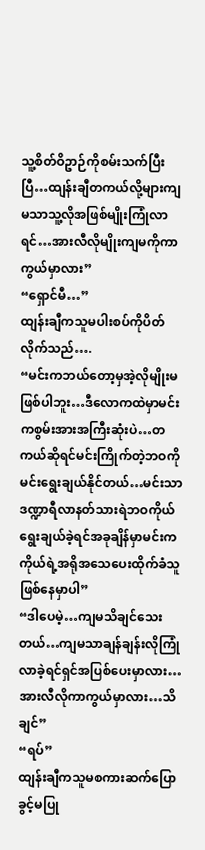သူ့စိတ်ဝိဥာဉ်ကိုစမ်းသက်ပြီးပြီ…ထျန်းချီတကယ်လို့များကျမသာသူ့လိုအဖြစ်မျိုးကြုံလာရင်…အားလီလိုမျိုးကျမကိုကာကွယ်မှာလား”
“ရှောင်မီ…”
ထျန်းချီကသူမပါးစပ်ကိုပိတ်လိုက်သည်….
“မင်းကဘယ်တော့မှအဲ့လိုမျိုးမဖြစ်ပါဘူး…ဒီလောကထဲမှာမင်းကစွမ်းအားအကြီးဆုံးပဲ…တကယ်ဆိုရင်မင်းကြိုက်တဲ့ဘဝကိုမင်းရွေးချယ်နိုင်တယ်…မင်းသာဒဏ္ဍာရီလာနတ်သားရဲဘဝကိုယ်ရွေးချယ်ခဲ့ရင်အခုချိန်မှာမင်းကကိုယ်ရဲ့အရိုအသေပေးထိုက်ခံသူဖြစ်နေမှာပါ”
“ဒါပေမဲ့…ကျမသိချင်သေးတယ်…ကျမသာချန်ချန်းလိုကြုံလာခဲ့ရင်ရှင်အပြစ်ပေးမှာလား…အားလီလိုကာကွယ်မှာလား…သိချင်”
“ရပ်”
ထျန်းချီကသူမစကားဆက်ပြောခွင့်မပြု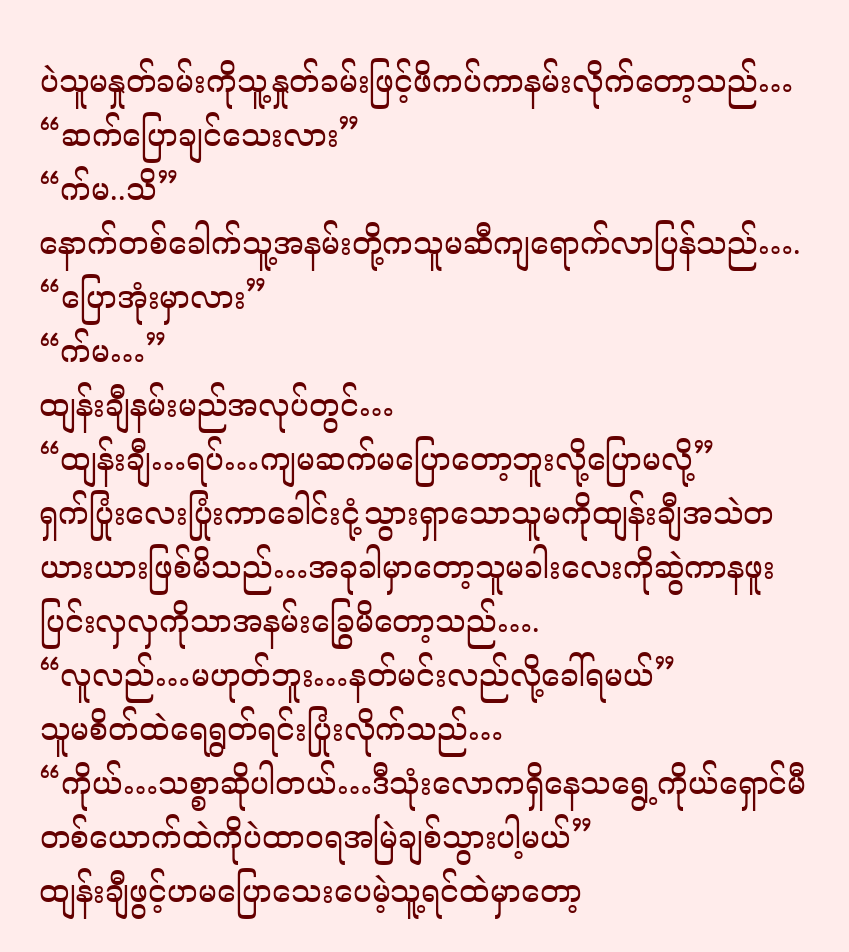ပဲသူမနှုတ်ခမ်းကိုသူ့နှုတ်ခမ်းဖြင့်ဖိကပ်ကာနမ်းလိုက်တော့သည်…
“ဆက်ပြောချင်သေးလား”
“က်မ..သိ”
နောက်တစ်ခေါက်သူ့အနမ်းတို့ကသူမဆီကျရောက်လာပြန်သည်….
“ပြောအုံးမှာလား”
“က်မ…”
ထျန်းချီနမ်းမည်အလုပ်တွင်…
“ထျန်းချီ…ရပ်…ကျမဆက်မပြောတော့ဘူးလို့ပြောမလို့”
ရှက်ပြုံးလေးပြုံးကာခေါင်းငုံ့သွားရှာသောသူမကိုထျန်းချီအသဲတယားယားဖြစ်မိသည်…အခုခါမှာတော့သူမခါးလေးကိုဆွဲကာနဖူးပြင်းလှလှကိုသာအနမ်းခြွေမိတော့သည်….
“လူလည်…မဟုတ်ဘူး…နတ်မင်းလည်လို့ခေါ်ရမယ်”
သူမစိတ်ထဲရေရွတ်ရင်းပြုံးလိုက်သည်…
“ကိုယ်…သစ္စာဆိုပါတယ်…ဒီသုံးလောကရှိနေသရွေ့ကိုယ်ရှောင်မီတစ်ယောက်ထဲကိုပဲထာဝရအမြဲချစ်သွားပါ့မယ်”
ထျန်းချီဖွင့်ဟမပြောသေးပေမဲ့သူ့ရင်ထဲမှာတော့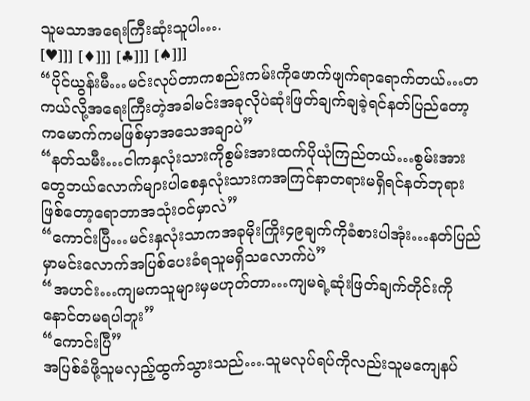သူမသာအရေးကြီးဆုံးသူပါ….
[♥]]] [♦]]] [♣]]] [♠]]]
“ပိုင်ယွန်းမီ…မင်းလုပ်တာကစည်းကမ်းကိုဖောက်ဖျက်ရာရောက်တယ်…တကယ်လို့အရေးကြီးတဲ့အခါမင်းအခုလိုပဲဆုံးဖြတ်ချက်ချခဲ့ရင်နတ်ပြည်တော့ကမောက်ကမဖြစ်မှာအသေအချာပဲ”
“နတ်သမီး…ငါကနှလုံးသားကိုစွမ်းအားထက်ပိုယုံကြည်တယ်…စွမ်းအားတွေဘယ်လောက်များပါစေနှလုံးသားကအကြင်နာတရားမရှိရင်နတ်ဘုရားဖြစ်တော့ရောဘာအသုံးဝင်မှာလဲ”
“ကောင်းပြီ…မင်းနှလုံးသာကအခုမိုးကြိုး၄၉ချက်ကိုခံစားပါအုံး…နတ်ပြည်မှာမင်းလောက်အပြစ်ပေးခံရသူမရှိသလောက်ပဲ”
“အဟင်း…ကျမကသူများမှမဟုတ်တာ…ကျမရဲ့ဆုံးဖြတ်ချက်တိုင်းကိုနောင်တမရပါဘူး”
“ကောင်းပြီ”
အပြစ်ခံဖို့သူမလှည့်ထွက်သွားသည်….သူမလုပ်ရပ်ကိုလည်းသူမကျေနပ်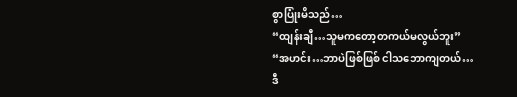စွာပြုံးမိသည်…
“ထျန်းချီ…သူမကတော့တကယ်မလွယ်ဘူး”
“အဟင်း…ဘာပဲဖြစ်ဖြစ် ငါသဘောကျတယ်…ဒီ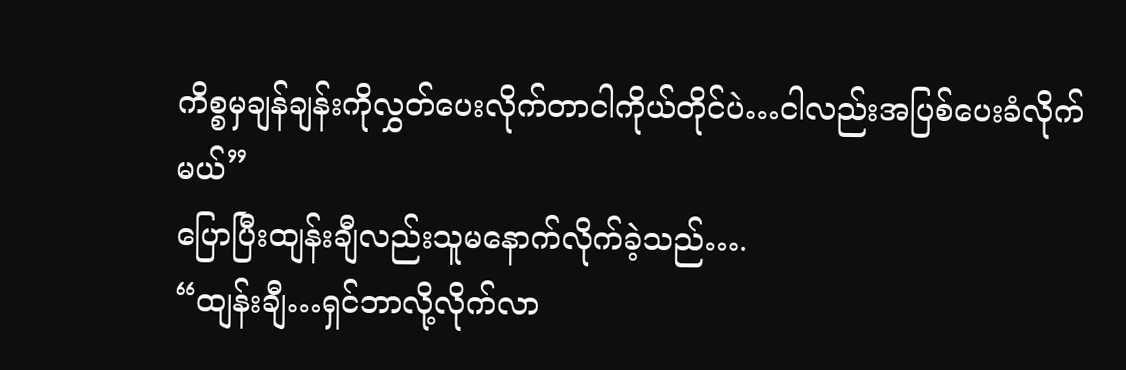ကိစ္စမှချန်ချန်းကိုလွှတ်ပေးလိုက်တာငါကိုယ်တိုင်ပဲ…ငါလည်းအပြစ်ပေးခံလိုက်မယ်”
ပြောပြီးထျန်းချီလည်းသူမနောက်လိုက်ခဲ့သည်….
“ထျန်းချီ…ရှင်ဘာလို့လိုက်လာ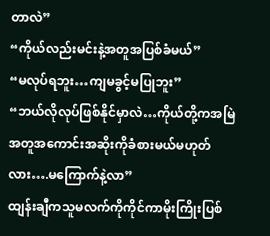တာလဲ”
“ကိုယ်လည်းမင်းနဲ့အတူအပြစ်ခံမယ်”
“မလုပ်ရဘူး…ကျမခွင့်မပြုဘူး”
“ဘယ်လိုလုပ်ဖြစ်နိုင်မှာလဲ…ကိုယ်တို့ကအမြဲအတူအကောင်းအဆိုးကိုခံစားမယ်မဟုတ်လား….မကြောက်နဲ့လာ”
ထျန်းချီကသူမလက်ကိုကိုင်ကာမိုးကြိုးပြစ်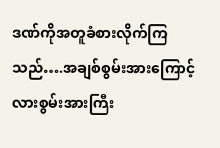ဒဏ်ကိုအတူခံစားလိုက်ကြသည်….အချစ်စွမ်းအားကြောင့်လားစွမ်းအားကြီး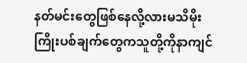နတ်မင်းတွေဖြစ်နေလို့လားမသိမိုးကြိုးပစ်ချက်တွေကသူတို့ကိုနာကျင်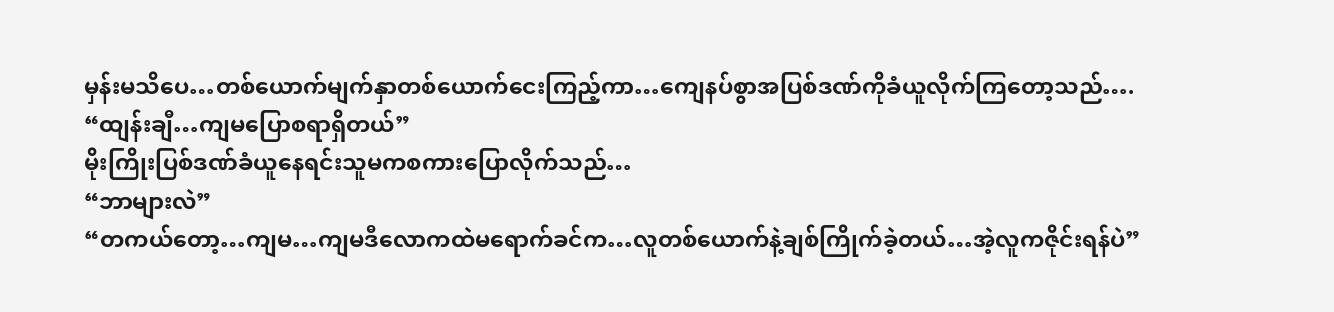မှန်းမသိပေ…တစ်ယောက်မျက်နှာတစ်ယောက်ငေးကြည့်ကာ…ကျေနပ်စွာအပြစ်ဒဏ်ကိုခံယူလိုက်ကြတော့သည်….
“ထျန်းချီ…ကျမပြောစရာရှိတယ်”
မိုးကြိုးပြစ်ဒဏ်ခံယူနေရင်းသူမကစကားပြောလိုက်သည်…
“ဘာများလဲ”
“တကယ်တော့…ကျမ…ကျမဒီလောကထဲမရောက်ခင်က…လူတစ်ယောက်နဲ့ချစ်ကြိုက်ခဲ့တယ်…အဲ့လူကဇိုင်းရန်ပဲ”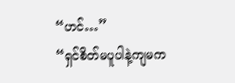“ဟင်…”
“ရှင်စိတ်မပူပါနဲ့ကျမက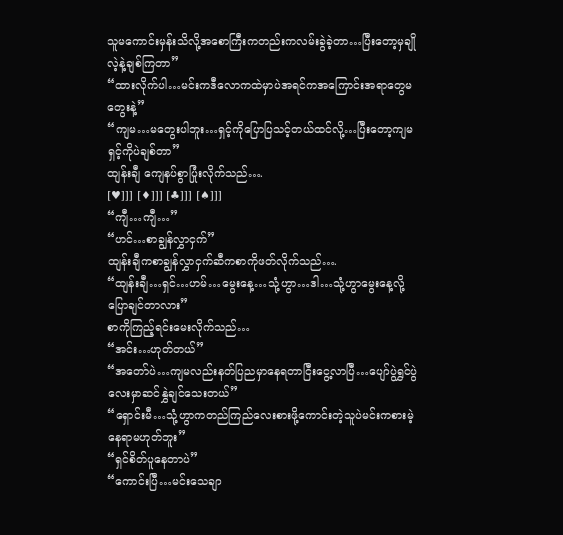သူမကောင်းမှန်းသိလို့အစောကြီးကတည်းကလမ်းခွဲခဲ့တာ…ပြီးတော့မှချိုလဲ့နဲ့ချစ်ကြတာ”
“ထားလိုက်ပါ…မင်းကဒီလောကထဲမှာပဲအရင်ကအကြောင်းအရာတွေမတွေးနဲ့”
“ကျမ…မတွေးပါဘူး…ရှင့်ကိုပြောပြသင့်တယ်ထင်လို့…ပြီးတော့ကျမရှင့်ကိုပဲချစ်တာ”
ထျန်းချီ ကျေနပ်စွာပြုံးလိုက်သည်….
[♥]]] [♦]]] [♣]]] [♠]]]
“ကျီ…ကျီ…”
“ဟင်…စာချွန်လွှာငှက်”
ထျန်းချီကစာချွန်လွှာငှက်ဆီကစာကိုဖတ်လိုက်သည်….
“ထျန်းချီ…ရှင်…ဟမ်…မွေးနေ့…သုံ့ဟွာ…ဒါ…သုံ့ဟွာမွေးနေ့လို့ပြောချင်တာလား”
စာကိုကြည့်ရင်းမေးလိုက်သည်…
“အင်း…ဟုတ်တယ်”
“အတော်ပဲ…ကျမလည်းနတ်ပြညမှာနေရတာငြီးငွေ့လာပြီ…ပျော်ပွဲရွှင်ပွဲလေးမှာဆင်နွှဲချင်သေးတယ်”
“ရှောင်းမီ…သုံ့ဟွာကတည်ကြည်လေးစားဖို့ကောင်းတဲ့သူပဲမင်းကစားမဲ့နေရာမဟုတ်ဘူး”
“ရှင်စိတ်ပူနေတာပဲ”
“ကောင်းပြီ…မင်းသေချာ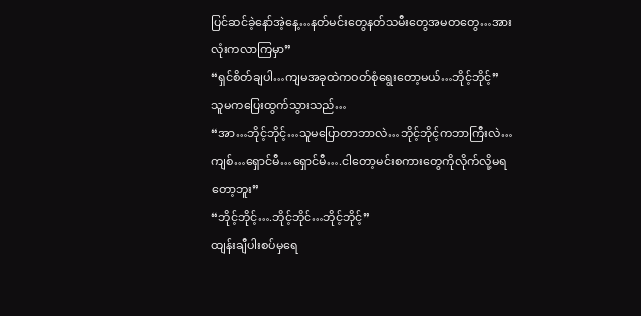ပြင်ဆင်ခဲ့နော်အဲ့နေ့…နတ်မင်းတွေနတ်သမီးတွေအမတတွေ…အားလုံးကလာကြမှာ”
“ရှင်စိတ်ချပါ…ကျမအခုထဲကဝတ်စုံရွေးတော့မယ်…ဘိုင့်ဘိုင့်”
သူမကပြေးထွက်သွားသည်…
“အာ…ဘိုင့်ဘိုင့်…သူမပြောတာဘာလဲ…ဘိုင့်ဘိုင့်ကဘာကြီးလဲ…ကျစ်…ရှောင်မီ…ရှောင်မီ….ငါတော့မင်းစကားတွေကိုလိုက်လို့မရတော့ဘူး”
“ဘိုင့်ဘိုင့်….ဘိုင့်ဘိုင်…ဘိုင့်ဘိုင့်”
ထျန်းချီပါးစပ်မှရေ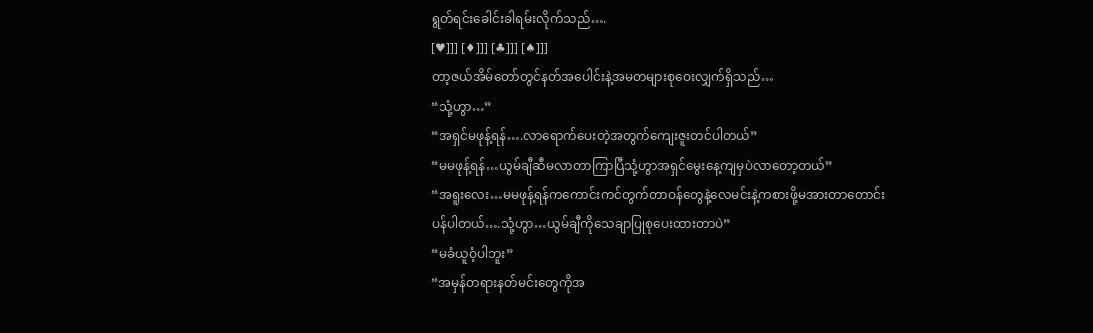ရွတ်ရင်းခေါင်းခါရမ်းလိုက်သည်….
[♥]]] [♦]]] [♣]]] [♠]]]
တာ့ဇယ်အိမ်တော်တွင်နတ်အပေါင်းနဲ့အမတများစုဝေးလျှက်ရှိသည်…
“သုံ့ဟွာ…”
“အရှင်မဖုန့်ရန်….လာရောက်ပေးတဲ့အတွက်ကျေးဇူးတင်ပါတယ်”
“မမဖုန့်ရန်…ယွမ်ချီဆီမလာတာကြာပြီသုံ့ဟွာအရှင်မွေးနေ့ကျမှပဲလာတော့တယ်”
“အရူးလေး…မမဖုန့်ရန်ကကောင်းကင်တွက်တာဝန်တွေနဲ့လေမင်းနဲ့ကစားဖို့မအားတာတောင်းပန်ပါတယ်….သုံ့ဟွာ…ယွမ်ချီကိုသေချာပြုစုပေးထားတာပဲ”
“မခံယူဝံ့ပါဘူး”
“အမှန်တရားနတ်မင်းတွေကိုအ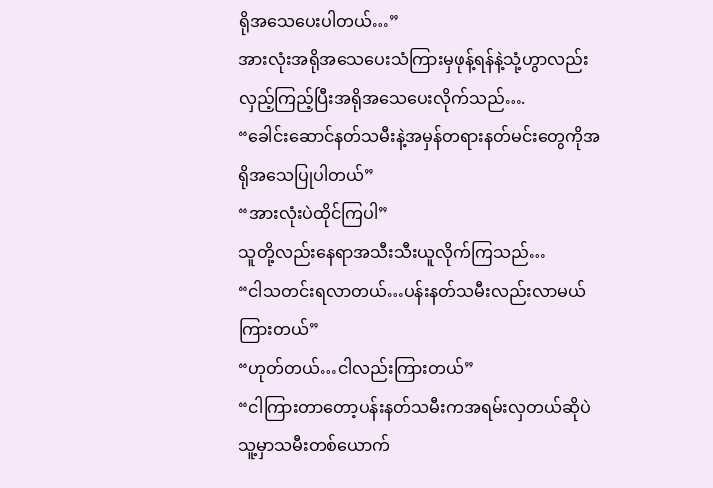ရိုအသေပေးပါတယ်…”
အားလုံးအရိုအသေပေးသံကြားမှဖုန့်ရန်နဲ့သုံ့ဟွာလည်းလှည့်ကြည့်ပြီးအရိုအသေပေးလိုက်သည်….
“ခေါင်းဆောင်နတ်သမီးနဲ့အမှန်တရားနတ်မင်းတွေကိုအရိုအသေပြုပါတယ်”
“အားလုံးပဲထိုင်ကြပါ”
သူတို့လည်းနေရာအသီးသီးယူလိုက်ကြသည်…
“ငါသတင်းရလာတယ်…ပန်းနတ်သမီးလည်းလာမယ်ကြားတယ်”
“ဟုတ်တယ်…ငါလည်းကြားတယ်”
“ငါကြားတာတော့ပန်းနတ်သမီးကအရမ်းလှတယ်ဆိုပဲသူ့မှာသမီးတစ်ယောက်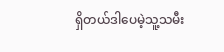ရှိတယ်ဒါပေမဲ့သူ့သမီး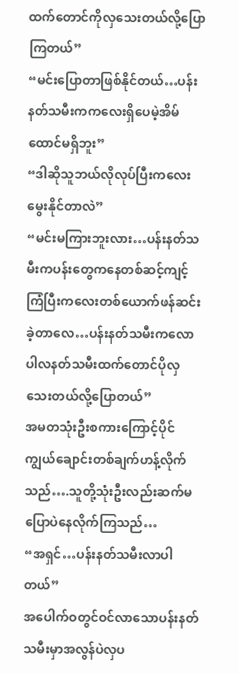ထက်တောင်ကိုလှသေးတယ်လို့ပြောကြတယ်”
“မင်းပြောတာဖြစ်နိုင်တယ်…ပန်းနတ်သမီးကကလေးရှိပေမဲ့အိမ်ထောင်မရှိဘူး”
“ဒါဆိုသူဘယ်လိုလုပ်ပြီးကလေးမွေးနိုင်တာလဲ”
“မင်းမကြားဘူးလား…ပန်းနတ်သမီးကပန်းတွေကနေတစ်ဆင့်ကျင့်ကြံပြီးကလေးတစ်ယောက်ဖန်ဆင်းခဲ့တာလေ…ပန်းနတ်သမီးကလောပါလနတ်သမီးထက်တောင်ပိုလှသေးတယ်လို့ပြောတယ်”
အမတသုံးဦးစကားကြောင့်ပိုင်ကျွယ်ချောင်းတစ်ချက်ဟန့်လိုက်သည်….သူတို့သုံးဦးလည်းဆက်မပြောပဲနေလိုက်ကြသည်…
“အရှင်…ပန်းနတ်သမီးလာပါတယ်”
အပေါက်ဝတွင်ဝင်လာသောပန်းနတ်သမီးမှာအလွန်ပဲလှပ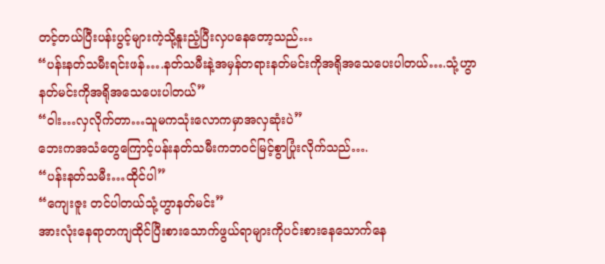တင့်တယ်ပြီးပန်းပွင့်များကဲ့သို့နူးညံ့ပြီးလှပနေတော့သည်…
“ပန်းနတ်သမီးရင်းဖန်….နတ်သမီးနဲ့အမှန်တရားနတ်မင်းကိုအရိုအသေပေးပါတယ်….သုံ့ဟွာနတ်မင်းကိုအရိုအသေပေးပါတယ်”
“ဝါး…လှလိုက်တာ…သူမကသုံးလောကမှာအလှဆုံးပဲ”
ဘေးကအသံတွေကြောင့်ပန်းနတ်သမီးကဘဝင်မြင့်စွာပြုံးလိုက်သည်….
“ပန်းနတ်သမီး…ထိုင်ပါ”
“ကျေးဇူး တင်ပါတယ်သုံ့ဟွာနတ်မင်း”
အားလုံးနေရာတကျထိုင်ပြီးစားသောက်ဖွယ်ရာများကိုပင်းစားနေသောက်နေ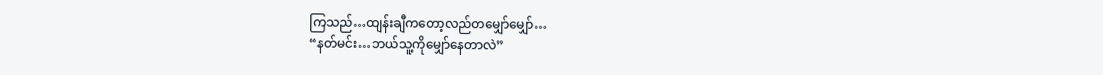ကြသည်…ထျန်းချီကတော့လည်တမျှော်မျှော်…
“နတ်မင်း…ဘယ်သူ့ကိုမျှော်နေတာလဲ”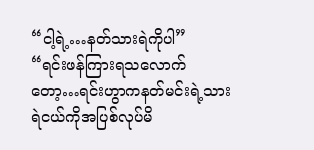“ငါ့ရဲ့…နတ်သားရဲကိုပါ”
“ရင်းဖန်ကြားရသလောက်တော့…ရင်းဟွာကနတ်မင်းရဲ့သားရဲငယ်ကိုအပြစ်လုပ်မိ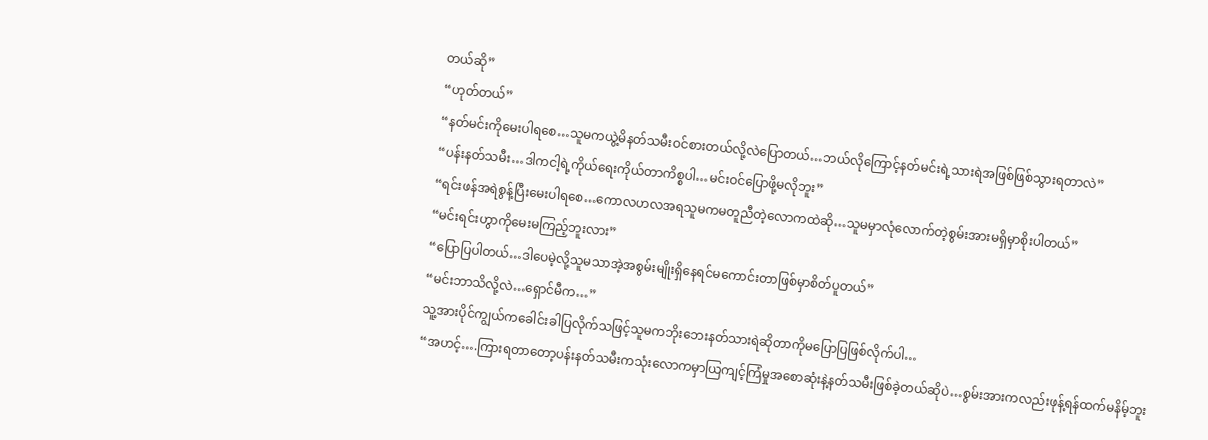တယ်ဆို”
“ဟုတ်တယ်”
“နတ်မင်းကိုမေးပါရစေ…သူမကယွဲ့မိနတ်သမီးဝင်စားတယ်လို့လဲပြောတယ်…ဘယ်လိုကြောင့်နတ်မင်းရဲ့သားရဲအဖြစ်ဖြစ်သွားရတာလဲ”
“ပန်းနတ်သမီး…ဒါကငါ့ရဲ့ကိုယ်ရေးကိုယ်တာကိစ္စပါ…မင်းဝင်ပြောဖို့မလိုဘူး”
“ရင်းဖန်အရဲစွန့်ပြီးမေးပါရစေ…ကောလဟလအရသူမကမတူညီတဲ့လောကထဲဆို…သူမမှာလုံလောက်တဲ့စွမ်းအားမရှိမှာစိုးပါတယ်”
“မင်းရင်းဟွာကိုမေးမကြည့်ဘူးလား”
“ပြောပြပါတယ်…ဒါပေမဲ့လို့သူမသာအဲ့အစွမ်းမျိုးရှိနေရင်မကောင်းတာဖြစ်မှာစိတ်ပူတယ်”
“မင်းဘာသိလို့လဲ…ရှောင်မီက…”
သူ့အားပိုင်ကျွယ်ကခေါင်းခါပြလိုက်သဖြင့်သူမကဘိုးဘေးနတ်သားရဲဆိုတာကိုမပြောပြဖြစ်လိုက်ပါ…
“အဟင့်….ကြားရတာတော့ပန်းနတ်သမီးကသုံးလောကမှာယြကျင့်ကြံမှုအစောဆုံးနဲ့နတ်သမီးဖြစ်ခဲ့တယ်ဆိုပဲ…စွမ်းအားကလည်းဖုန့်ရန်ထက်မနိမ့်ဘူး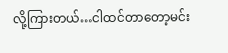လို့ကြားတယ်…ငါထင်တာတော့မင်း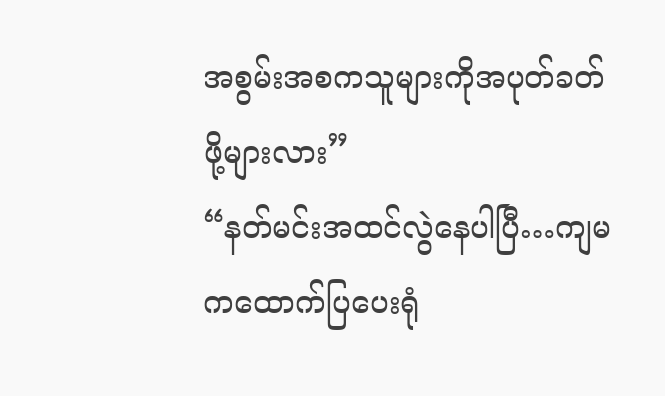အစွမ်းအစကသူများကိုအပုတ်ခတ်ဖို့များလား”
“နတ်မင်းအထင်လွဲနေပါပြီ…ကျမကထောက်ပြပေးရုံ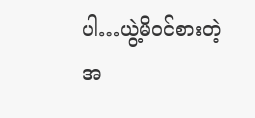ပါ…ယွဲ့မိဝင်စားတဲ့အ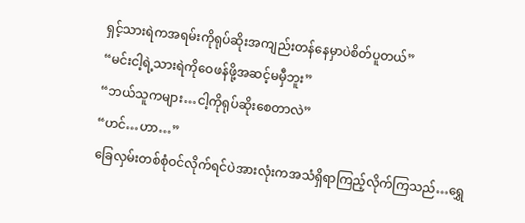ရှင့်သားရဲကအရမ်းကိုရုပ်ဆိုးအကျည်းတန်နေမှာပဲစိတ်ပူတယ်”
“မင်းငါ့ရဲ့သားရဲကိုဝေဖန်ဖို့အဆင့်မမှီဘူး”
“ဘယ်သူကများ…ငါ့ကိုရုပ်ဆိုးစေတာလဲ”
“ဟင်…ဟာ…”
ခြေလှမ်းတစ်စုံဝင်လိုက်ရင်ပဲအားလုံးကအသံရှိရာကြည့်လိုက်ကြသည်…ရွှေ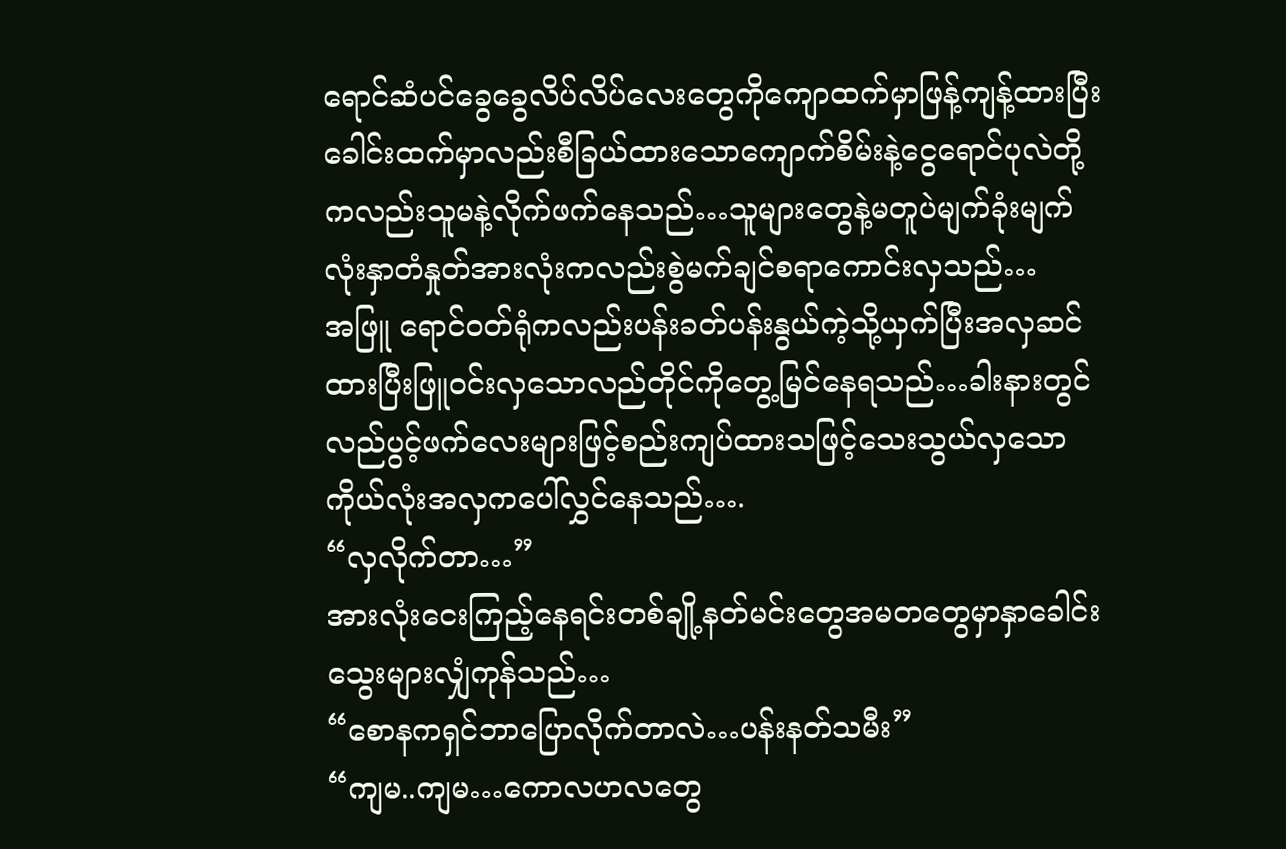ရောင်ဆံပင်ခွေခွေလိပ်လိပ်လေးတွေကိုကျောထက်မှာဖြန့်ကျန့်ထားပြီးခေါင်းထက်မှာလည်းစီခြယ်ထားသောကျောက်စိမ်းနဲ့ငွေရောင်ပုလဲတို့ကလည်းသူမနဲ့လိုက်ဖက်နေသည်…သူများတွေနဲ့မတူပဲမျက်ခုံးမျက်လုံးနှာတံနှုတ်အားလုံးကလည်းစွဲမက်ချင်စရာကောင်းလှသည်…
အဖြူ ရောင်ဝတ်ရုံကလည်းပန်းခတ်ပန်းနွယ်ကဲ့သို့ယှက်ပြီးအလှဆင်ထားပြီးဖြူဝင်းလှသောလည်တိုင်ကိုတွေ့မြင်နေရသည်…ခါးနားတွင်လည်ပွင့်ဖက်လေးများဖြင့်စည်းကျပ်ထားသဖြင့်သေးသွယ်လှသောကိုယ်လုံးအလှကပေါ်လွှင်နေသည်….
“လှလိုက်တာ…”
အားလုံးငေးကြည့်နေရင်းတစ်ချို့နတ်မင်းတွေအမတတွေမှာနှာခေါင်းသွေးများလျှံကုန်သည်…
“စောနကရှင်ဘာပြောလိုက်တာလဲ…ပန်းနတ်သမီး”
“ကျမ..ကျမ…ကောလဟလတွေ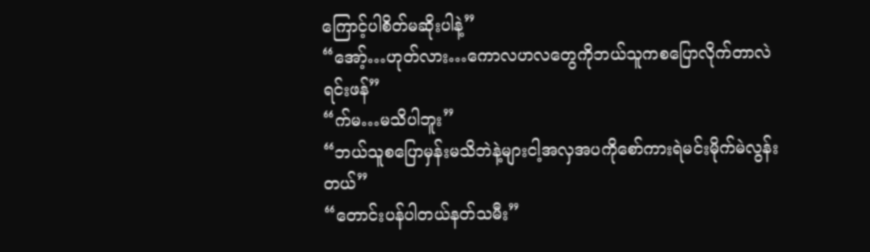ကြောင့်ပါစိတ်မဆိုးပါနဲ့”
“အော့်…ဟုတ်လား…ကောလဟလတွေကိုဘယ်သူကစပြောလိုက်တာလဲရင်းဖန်”
“က်မ…မသိပါဘူး”
“ဘယ်သူစပြောမှန်းမသိဘဲနဲ့များငါ့အလှအပကိုစော်ကားရဲမင်းမိုက်မဲလွန်းတယ်”
“တောင်းပန်ပါတယ်နတ်သမီး”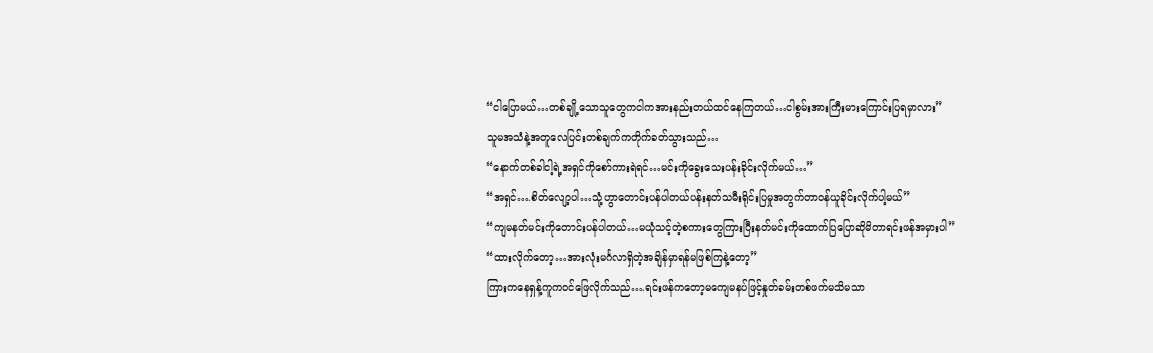“ငါပြောမယ်…တစ်ချို့သောသူတွေကငါကအားနည်းတယ်ထင်နေကြတယ်…ငါစွမ်းအားကြီးမားကြောင်းပြရမှာလား”
သူမအသံနဲ့အတူလေပြင်းတစ်ချက်ကတိုက်ခတ်သွားသည်…
“နောက်တစ်ခါငါ့ရဲ့အရှင်ကိုစော်ကားရဲရင်…မင်းကိုခွေးသေးပန်းခိုင်းလိုက်မယ်…”
“အရှင်….စိတ်လျော့ပါ…သုံ့ဟွာတောင်းပန်ပါတယ်ပန်းနတ်သမီးရိုင်းပြမှုအတွက်တာဝန်ယူခိုင်းလိုက်ပါ့မယ်”
“ကျမနတ်မင်းကိုတောင်းပန်ပါတယ်…မယုံသင့်တဲ့စကားတွေကြားပြီးနတ်မင်းကိုထောက်ပြပြောဆိုမိတာရင်းဖန်အမှားပါ”
“ထားလိုက်တော့…အားလုံးမင်္ဂလာရှိတဲ့အချိန်မှာရန်မဖြစ်ကြနဲ့တော့”
ကြားကနေရှန့်ကူကဝင်ဖြေလိုက်သည်….ရင်းဖန်ကတော့မကျေမနပ်ဖြင့်နှုတ်ခမ်းတစ်ဖက်မသိမသာ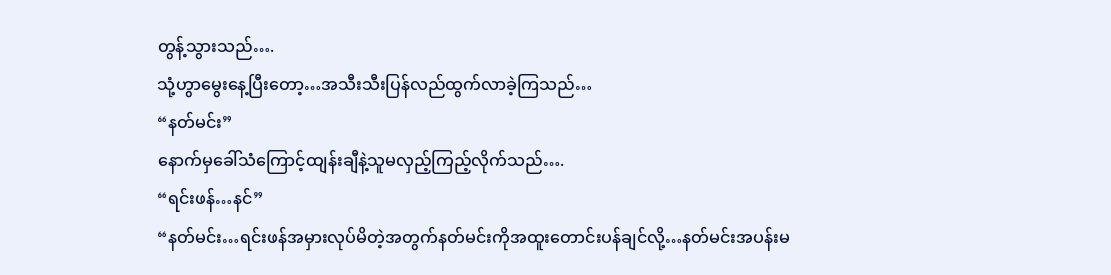တွန့်သွားသည်….
သုံ့ဟွာမွေးနေ့ပြီးတော့…အသီးသီးပြန်လည်ထွက်လာခဲ့ကြသည်…
“နတ်မင်း”
နောက်မှခေါ်သံကြောင့်ထျန်းချီနဲ့သူမလှည့်ကြည့်လိုက်သည်….
“ရင်းဖန်…နင်”
“နတ်မင်း…ရင်းဖန်အမှားလုပ်မိတဲ့အတွက်နတ်မင်းကိုအထူးတောင်းပန်ချင်လို့…နတ်မင်းအပန်းမ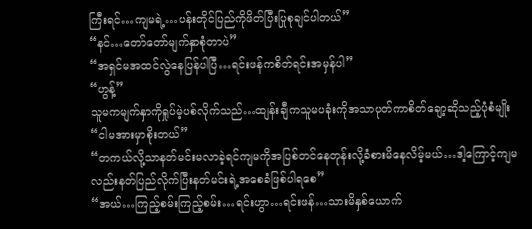ကြီးရင်…ကျမရဲ့…ပန်းတိုင်ပြည်ကိုဖိတ်ပြီးပြုစုချင်ပါတယ်”
“နင်…တော်တော်မျက်နှာစုံတာပဲ”
“အရှင်မအထင်လွဲနေပြန်ပါပြီ…ရင်းဖန်ကစိတ်ရင်းအမှန်ပါ”
“ဟွန့်”
သူမကမျက်နှာကိုရှုပ်မဲ့ပစ်လိုက်သည်…ထျန်းချီကသူမပခုံးကိုအသာပုတ်ကာစိတ်ချော့ဆိုသည့်ပုံစံမျိုး
“ငါမအားမှာစိုးတယ်”
“တကယ်လို့သာနတ်မင်းမလာခဲ့ရင်ကျမကိုအပြစ်တင်နေတုန်းလို့ခံစားမိနေလိမ့်မယ်…ဒါ့ကြောင့်ကျမလည်းနတ်ပြည်လိုက်ပြီးနတ်မင်းရဲ့အစေခံဖြစ်ပါရစေ”
“အယ်…ကြည့်စမ်းကြည့်စမ်း…ရင်းဟွာ…ရင်းဖန်…သားမိနှစ်ယောက်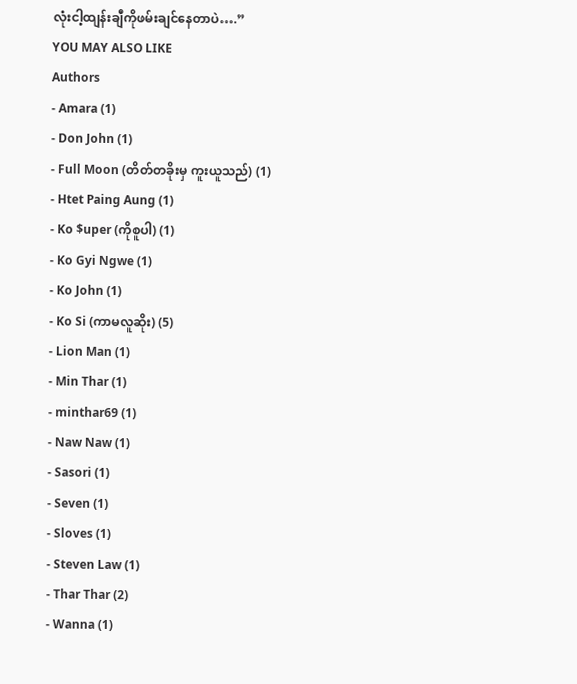လုံးငါ့ထျန်းချီကိုဖမ်းချင်နေတာပဲ….”
YOU MAY ALSO LIKE
Authors
- Amara (1)
- Don John (1)
- Full Moon (တိတ်တခိုးမှ ကူးယူသည်) (1)
- Htet Paing Aung (1)
- Ko $uper (ကိုစူပါ) (1)
- Ko Gyi Ngwe (1)
- Ko John (1)
- Ko Si (ကာမလူဆိုး) (5)
- Lion Man (1)
- Min Thar (1)
- minthar69 (1)
- Naw Naw (1)
- Sasori (1)
- Seven (1)
- Sloves (1)
- Steven Law (1)
- Thar Thar (2)
- Wanna (1)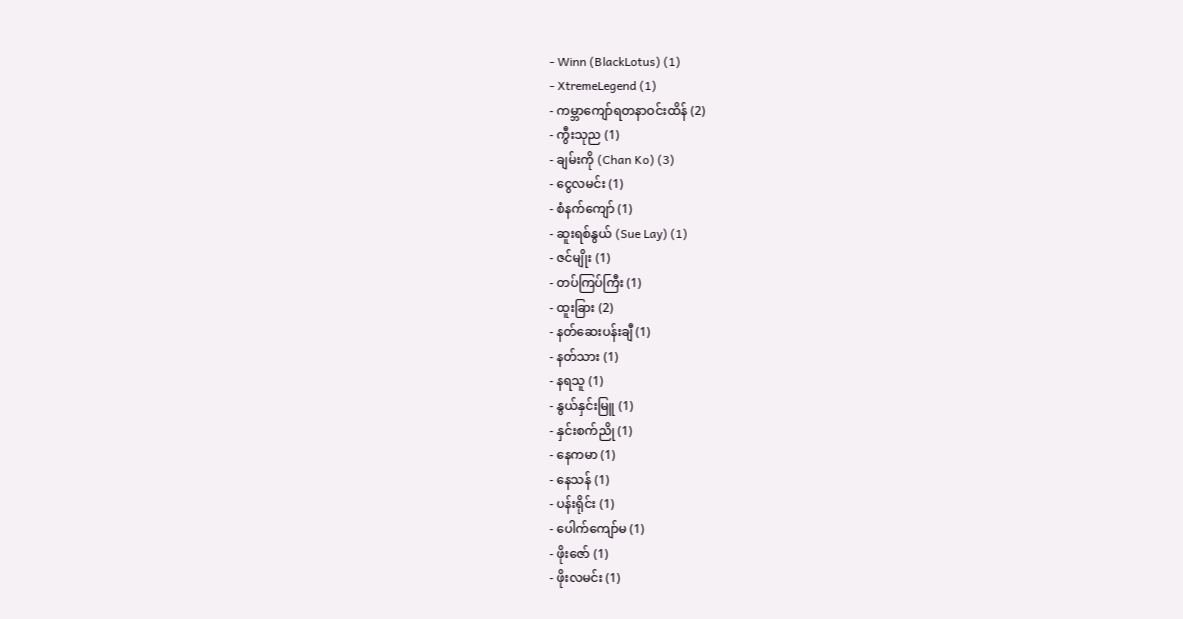- Winn (BlackLotus) (1)
- XtremeLegend (1)
- ကမ္ဘာကျော်ရတနာဝင်းထိန် (2)
- ကွီးသုည (1)
- ချမ်းကို (Chan Ko) (3)
- ငွေလမင်း (1)
- စံနက်ကျော် (1)
- ဆူးရစ်နွယ် (Sue Lay) (1)
- ဇင်မျိုး (1)
- တပ်ကြပ်ကြီး (1)
- ထူးခြား (2)
- နတ်ဆေးပန်းချီ (1)
- နတ်သား (1)
- နရသူ (1)
- နွယ်နှင်းမြူ (1)
- နှင်းစက်ညို (1)
- နေကမာ (1)
- နေသန် (1)
- ပန်းရိုင်း (1)
- ပေါက်ကျော်မ (1)
- ဖိုးဇော် (1)
- ဖိုးလမင်း (1)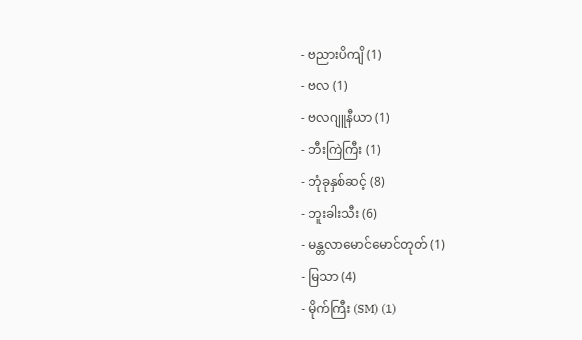- ဗညားပိကျိ (1)
- ဗလ (1)
- ဗလဂျူနီယာ (1)
- ဘီးကြဲကြီး (1)
- ဘုံခုနှစ်ဆင့် (8)
- ဘူးခါးသီး (6)
- မန္တလာမောင်မောင်တုတ် (1)
- မြသာ (4)
- မိုက်ကြီး (SM) (1)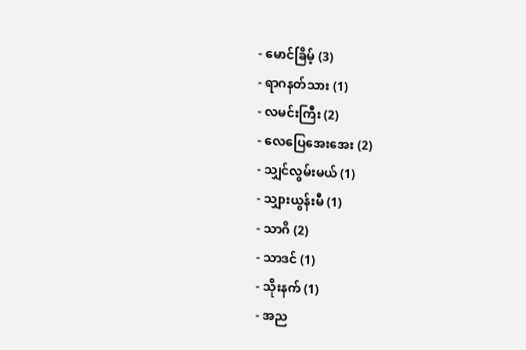- မောင်ခြိမ့် (3)
- ရာဂနတ်သား (1)
- လမင်းကြီး (2)
- လေပြေအေးအေး (2)
- သျှင်လွမ်းမယ် (1)
- သျှားယွန်းမီ (1)
- သာဂိ (2)
- သာဒင် (1)
- သိုးနက် (1)
- အည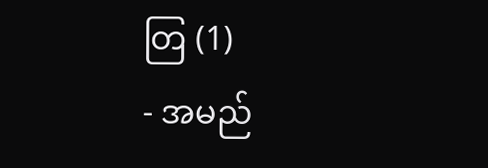တြ (1)
- အမည်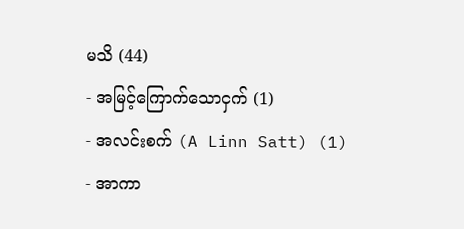မသိ (44)
- အမြင့်ကြောက်သောငှက် (1)
- အလင်းစက် (A Linn Satt) (1)
- အာကာ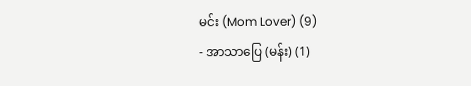မင်း (Mom Lover) (9)
- အာသာပြေ (မန်း) (1)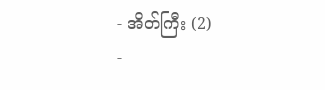- အိတ်ကြီး (2)
-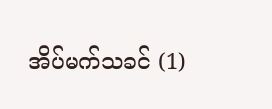အိပ်မက်သခင် (1)